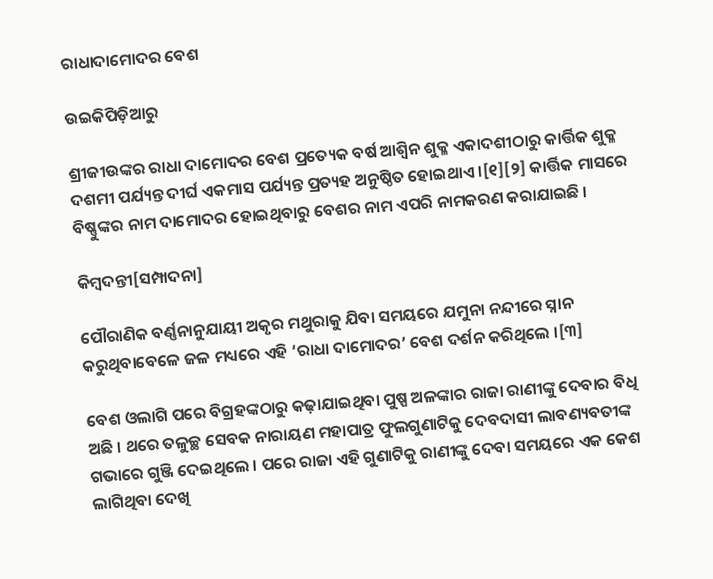ରାଧାଦାମୋଦର ବେଶ

ଉଇକିପିଡ଼ିଆ‌ରୁ

ଶ୍ରୀଜୀଉଙ୍କର ରାଧା ଦାମୋଦର ବେଶ ପ୍ରତ୍ୟେକ ବର୍ଷ ଆଶ୍ୱିନ ଶୁକ୍ଳ ଏକାଦଶୀଠାରୁ କାର୍ତ୍ତିକ ଶୁକ୍ଳ ଦଶମୀ ପର୍ଯ୍ୟନ୍ତ ଦୀର୍ଘ ଏକମାସ ପର୍ଯ୍ୟନ୍ତ ପ୍ରତ୍ୟହ ଅନୁଷ୍ଠିତ ହୋଇଥାଏ ।[୧][୨] କାର୍ତ୍ତିକ ମାସରେ ବିଷ୍ଣୁଙ୍କର ନାମ ଦାମୋଦର ହୋଇଥିବାରୁ ବେଶର ନାମ ଏପରି ନାମକରଣ କରାଯାଇଛି ।

କିମ୍ବଦନ୍ତୀ[ସମ୍ପାଦନା]

ପୌରାଣିକ ବର୍ଣ୍ଣନାନୁଯାୟୀ ଅକୃର ମଥୁରାକୁ ଯିବା ସମୟରେ ଯମୁନା ନନ୍ଦୀରେ ସ୍ନାନ କରୁଥିବାବେଳେ ଜଳ ମଧ୍ୟରେ ଏହି ‘ରାଧା ଦାମୋଦର’ ବେଶ ଦର୍ଶନ କରିଥିଲେ ।[୩]

ବେଶ ଓଲାଗି ପରେ ବିଗ୍ରହଙ୍କଠାରୁ କଢ଼ାଯାଇଥିବା ପୁଷ୍ପ ଅଳଙ୍କାର ରାଜା ରାଣୀଙ୍କୁ ଦେବାର ବିଧି ଅଛି । ଥରେ ତଳୁଚ୍ଛ ସେବକ ନାରାୟଣ ମହାପାତ୍ର ଫୁଲଗୁଣାଟିକୁ ଦେବଦାସୀ ଲାବଣ୍ୟବତୀଙ୍କ ଗଭାରେ ଗୁଞ୍ଜି ଦେଇଥିଲେ । ପରେ ରାଜା ଏହି ଗୁଣାଟିକୁ ରାଣୀଙ୍କୁ ଦେବା ସମୟରେ ଏକ କେଶ ଲାଗିଥିବା ଦେଖି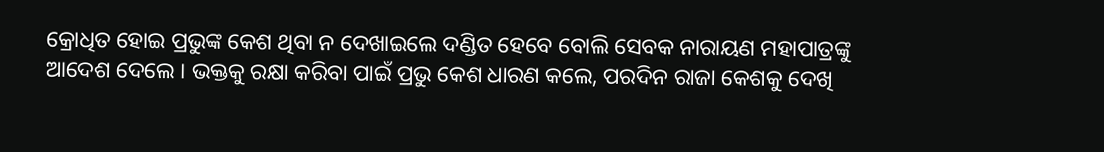କ୍ରୋଧିତ ହୋଇ ପ୍ରଭୁଙ୍କ କେଶ ଥିବା ନ ଦେଖାଇଲେ ଦଣ୍ଡିତ ହେବେ ବୋଲି ସେବକ ନାରାୟଣ ମହାପାତ୍ରଙ୍କୁ ଆଦେଶ ଦେଲେ । ଭକ୍ତକୁ ରକ୍ଷା କରିବା ପାଇଁ ପ୍ରଭୁ କେଶ ଧାରଣ କଲେ, ପରଦିନ ରାଜା କେଶକୁ ଦେଖି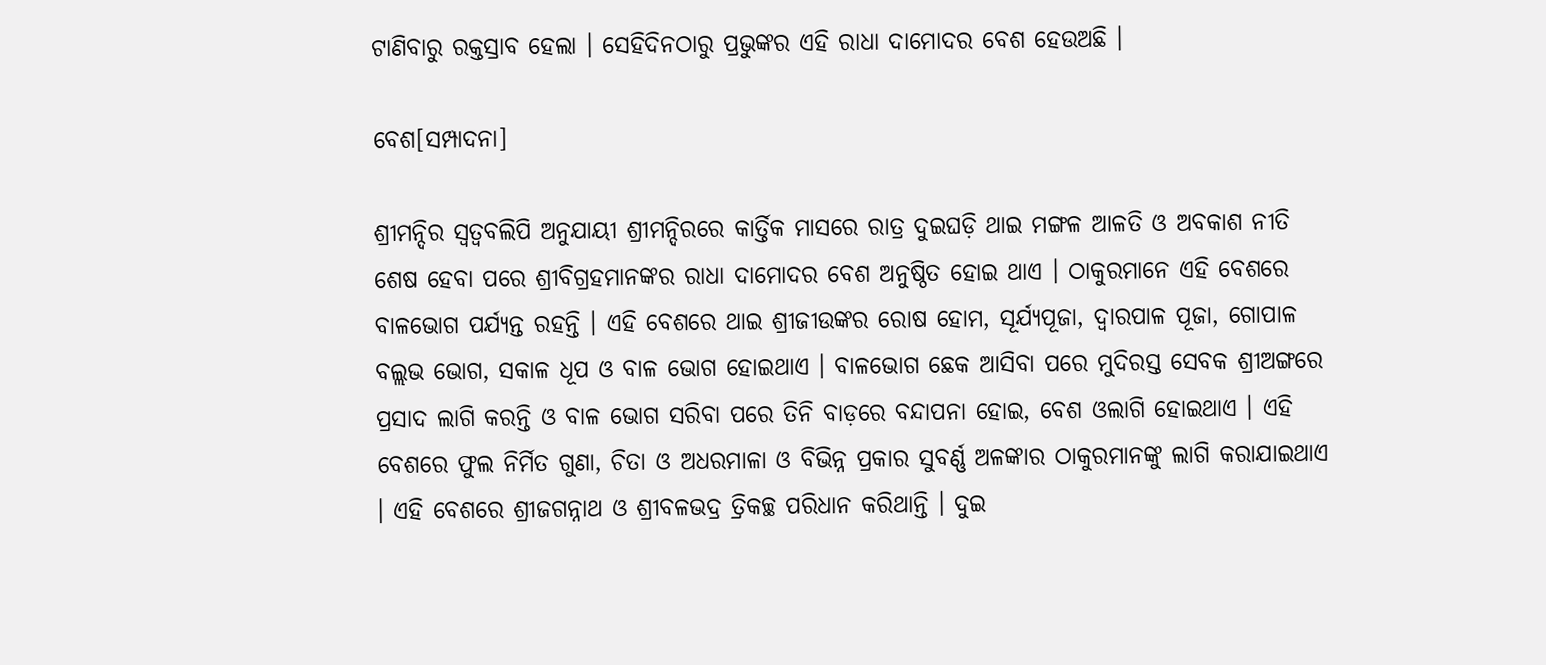ଟାଣିବାରୁ ରକ୍ତସ୍ରାବ ହେଲା । ସେହିଦିନଠାରୁ ପ୍ରଭୁଙ୍କର ଏହି ରାଧା ଦାମୋଦର ବେଶ ହେଉଅଛି ।

ବେଶ[ସମ୍ପାଦନା]

ଶ୍ରୀମନ୍ଦିର ସ୍ୱତ୍ୱବଲିପି ଅନୁଯାୟୀ ଶ୍ରୀମନ୍ଦିରରେ କାର୍ତ୍ତିକ ମାସରେ ରାତ୍ର ଦୁଇଘଡ଼ି ଥାଇ ମଙ୍ଗଳ ଆଳତି ଓ ଅବକାଶ ନୀତି ଶେଷ ହେବା ପରେ ଶ୍ରୀବିଗ୍ରହମାନଙ୍କର ରାଧା ଦାମୋଦର ବେଶ ଅନୁଷ୍ଠିତ ହୋଇ ଥାଏ । ଠାକୁରମାନେ ଏହି ବେଶରେ ବାଳଭୋଗ ପର୍ଯ୍ୟନ୍ତ ରହନ୍ତି । ଏହି ବେଶରେ ଥାଇ ଶ୍ରୀଜୀଉଙ୍କର ରୋଷ ହୋମ, ସୂର୍ଯ୍ୟପୂଜା, ଦ୍ୱାରପାଳ ପୂଜା, ଗୋପାଳ ବଲ୍ଲଭ ଭୋଗ, ସକାଳ ଧୂପ ଓ ବାଳ ଭୋଗ ହୋଇଥାଏ । ବାଳଭୋଗ ଛେକ ଆସିବା ପରେ ମୁଦିରସ୍ତ ସେବକ ଶ୍ରୀଅଙ୍ଗରେ ପ୍ରସାଦ ଲାଗି କରନ୍ତି ଓ ବାଳ ଭୋଗ ସରିବା ପରେ ତିନି ବାଡ଼ରେ ବନ୍ଦାପନା ହୋଇ, ବେଶ ଓଲାଗି ହୋଇଥାଏ । ଏହି ବେଶରେ ଫୁଲ ନିର୍ମିତ ଗୁଣା, ଚିତା ଓ ଅଧରମାଳା ଓ ବିଭିନ୍ନ ପ୍ରକାର ସୁବର୍ଣ୍ଣ ଅଳଙ୍କାର ଠାକୁରମାନଙ୍କୁ ଲାଗି କରାଯାଇଥାଏ । ଏହି ବେଶରେ ଶ୍ରୀଜଗନ୍ନାଥ ଓ ଶ୍ରୀବଳଭଦ୍ର ତ୍ରିକଚ୍ଛ ପରିଧାନ କରିଥାନ୍ତି । ଦୁଇ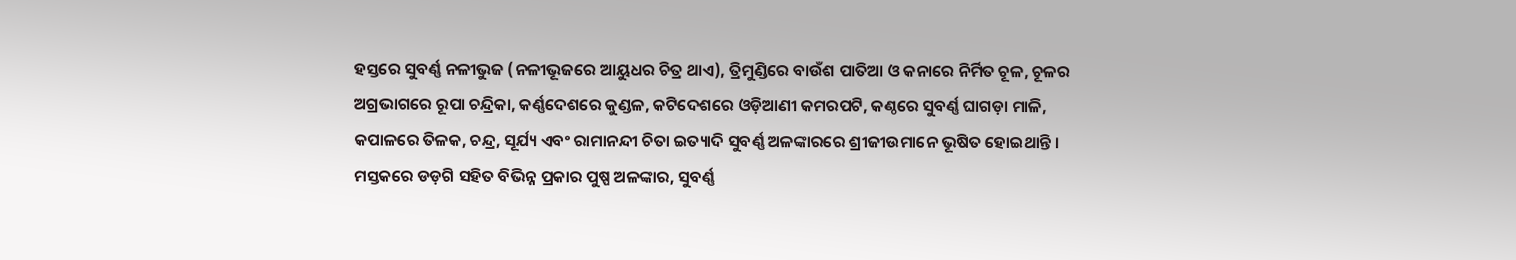ହସ୍ତରେ ସୁବର୍ଣ୍ଣ ନଳୀଭୁଜ (ନଳୀଭୂଜରେ ଆୟୁଧର ଚିତ୍ର ଥାଏ), ତ୍ରିମୁଣ୍ଡିରେ ବାଉଁଶ ପାତିଆ ଓ କନାରେ ନିର୍ମିତ ଚୂଳ, ଚୂଳର ଅଗ୍ରଭାଗରେ ରୂପା ଚନ୍ଦ୍ରିକା, କର୍ଣ୍ଣଦେଶରେ କୁଣ୍ଡଳ, କଟିଦେଶରେ ଓଡ଼ିଆଣୀ କମରପଟି, କଣ୍ଠରେ ସୁବର୍ଣ୍ଣ ଘାଗଡ଼ା ମାଳି, କପାଳରେ ତିଳକ, ଚନ୍ଦ୍ର, ସୂର୍ଯ୍ୟ ଏବଂ ରାମାନନ୍ଦୀ ଚିତା ଇତ୍ୟାଦି ସୁବର୍ଣ୍ଣ ଅଳଙ୍କାରରେ ଶ୍ରୀଜୀଉମାନେ ଭୂଷିତ ହୋଇଥାନ୍ତି । ମସ୍ତକରେ ଡଡ଼ଗି ସହିତ ବିଭିନ୍ନ ପ୍ରକାର ପୁଷ୍ପ ଅଳଙ୍କାର, ସୁବର୍ଣ୍ଣ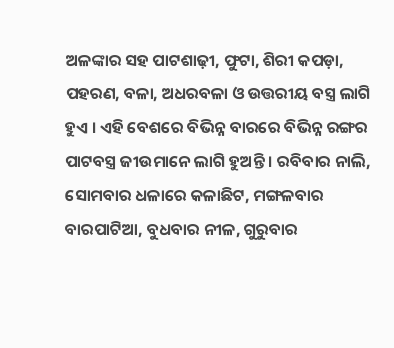ଅଳଙ୍କାର ସହ ପାଟଶାଢ଼ୀ, ଫୁଟା, ଶିରୀ କପଡ଼ା, ପହରଣ, ବଳା, ଅଧରବଳା ଓ ଉତ୍ତରୀୟ ବସ୍ତ୍ର ଲାଗି ହୁଏ । ଏହି ବେଶରେ ବିଭିନ୍ନ ବାରରେ ବିଭିନ୍ନ ରଙ୍ଗର ପାଟବସ୍ତ୍ର ଜୀଉମାନେ ଲାଗି ହୁଅନ୍ତି । ରବିବାର ନାଲି, ସୋମବାର ଧଳାରେ କଳାଛିଟ, ମଙ୍ଗଳବାର ବାରପାଟିଆ, ବୁଧବାର ନୀଳ, ଗୁରୁବାର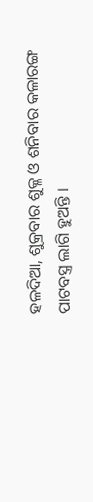ହଳଦିଆ, ଶୁକ୍ରବାର ଶୁକ୍ଳ ଓ ଶନିବାର କଳାରଙ୍ଗ ପାଟବସ୍ତ୍ର ଲାଗି ହୁଅନ୍ତି ।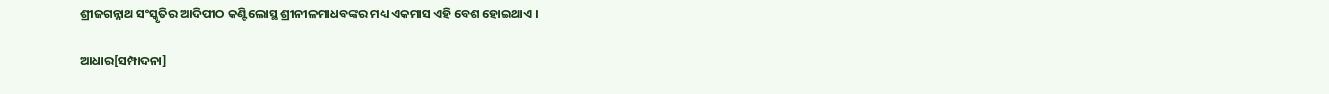ଶ୍ରୀଜଗନ୍ନାଥ ସଂସ୍କୃତିର ଆଦିପୀଠ କଣ୍ଟିଲୋସ୍ଥ ଶ୍ରୀନୀଳମାଧବଙ୍କର ମଧ୍ୟ ଏକମାସ ଏହି ବେଶ ହୋଇଥାଏ ।

ଆଧାର[ସମ୍ପାଦନା]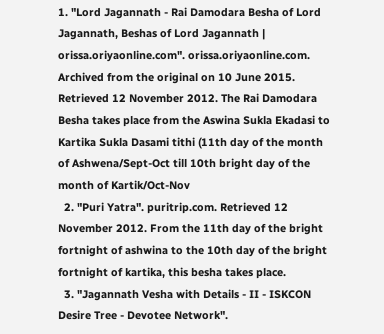1. "Lord Jagannath - Rai Damodara Besha of Lord Jagannath, Beshas of Lord Jagannath | orissa.oriyaonline.com". orissa.oriyaonline.com. Archived from the original on 10 June 2015. Retrieved 12 November 2012. The Rai Damodara Besha takes place from the Aswina Sukla Ekadasi to Kartika Sukla Dasami tithi (11th day of the month of Ashwena/Sept-Oct till 10th bright day of the month of Kartik/Oct-Nov
  2. "Puri Yatra". puritrip.com. Retrieved 12 November 2012. From the 11th day of the bright fortnight of ashwina to the 10th day of the bright fortnight of kartika, this besha takes place.
  3. "Jagannath Vesha with Details - II - ISKCON Desire Tree - Devotee Network".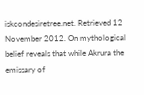iskcondesiretree.net. Retrieved 12 November 2012. On mythological belief reveals that while Akrura the emissary of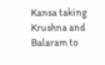Kansa taking Krushna and Balaram to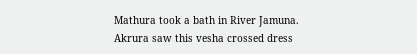Mathura took a bath in River Jamuna. Akrura saw this vesha crossed dress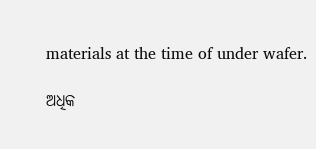materials at the time of under wafer.

ଅଧିକ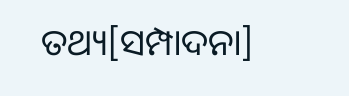ତଥ୍ୟ[ସମ୍ପାଦନା]